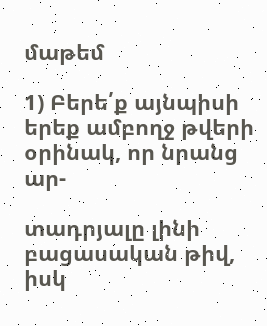մաթեմ

1) Բերե՛ք այնպիսի երեք ամբողջ թվերի օրինակ, որ նրանց ար-

տադրյալը լինի բացասական թիվ, իսկ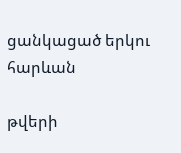ցանկացած երկու հարևան

թվերի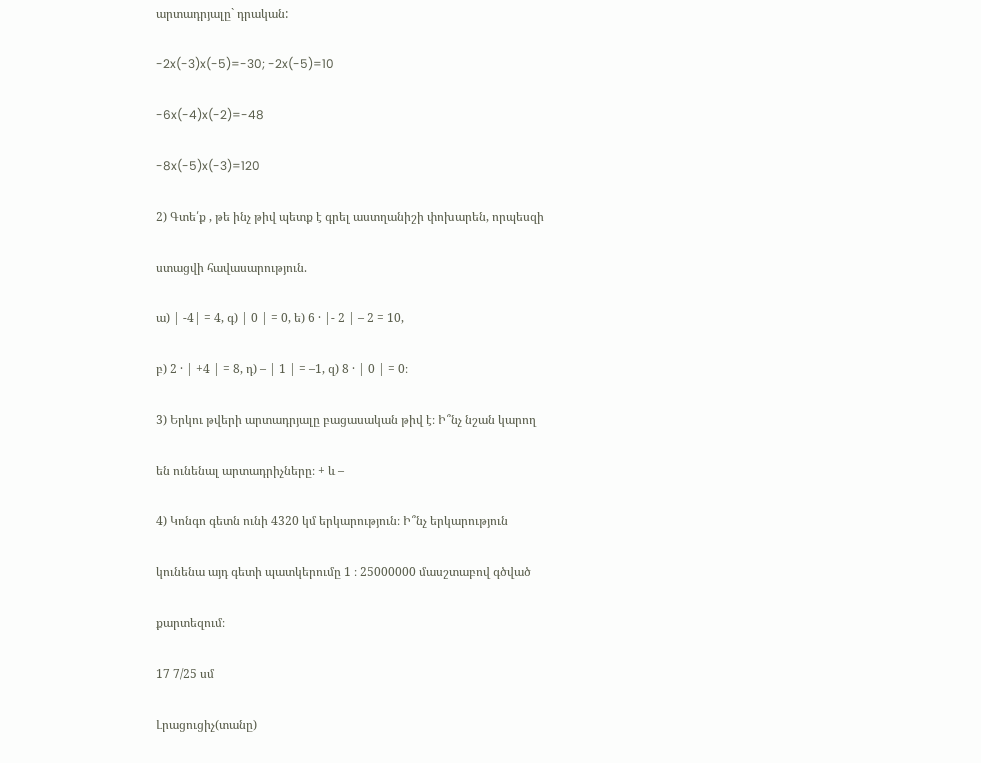արտադրյալը` դրական:

-2x(-3)x(-5)=-30; -2x(-5)=10

-6x(-4)x(-2)=-48

-8x(-5)x(-3)=120

2) Գտե՛ք , թե ինչ թիվ պետք է գրել աստղանիշի փոխարեն, որպեսզի

ստացվի հավասարություն.

ա) | -4| = 4, գ) | 0 | = 0, ե) 6 · |- 2 | – 2 = 10,

բ) 2 · | +4 | = 8, դ) – | 1 | = –1, զ) 8 · | 0 | = 0։

3) Երկու թվերի արտադրյալը բացասական թիվ է։ Ի՞նչ նշան կարող

են ունենալ արտադրիչները։ + և –

4) Կոնգո գետն ունի 4320 կմ երկարություն։ Ի՞նչ երկարություն

կունենա այդ գետի պատկերումը 1 ։ 25000000 մասշտաբով գծված

քարտեզում։

17 7/25 սմ

Լրացուցիչ(տանը)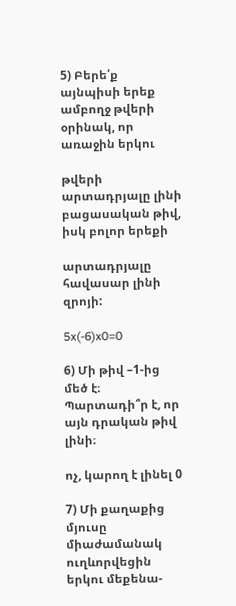5) Բերե՛ք այնպիսի երեք ամբողջ թվերի օրինակ, որ առաջին երկու

թվերի արտադրյալը լինի բացասական թիվ, իսկ բոլոր երեքի

արտադրյալը հավասար լինի զրոյի:

5x(-6)x0=0

6) Մի թիվ –1-ից մեծ է։ Պարտադի՞ր է, որ այն դրական թիվ լինի։

ոչ, կարող է լինել 0

7) Մի քաղաքից մյուսը միաժամանակ ուղևորվեցին երկու մեքենա-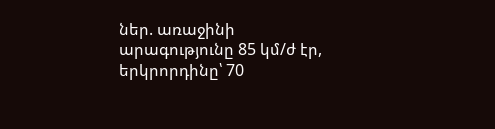ներ. առաջինի արագությունը 85 կմ/ժ էր, երկրորդինը՝ 70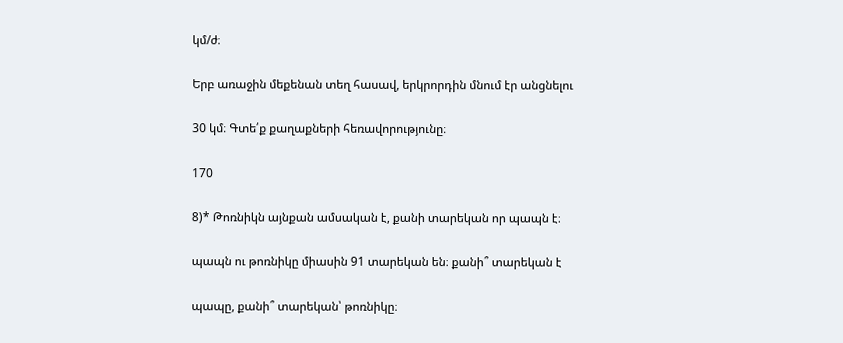կմ/ժ։

Երբ առաջին մեքենան տեղ հասավ, երկրորդին մնում էր անցնելու

30 կմ։ Գտե՛ք քաղաքների հեռավորությունը։

170

8)* Թոռնիկն այնքան ամսական է, քանի տարեկան որ պապն է։

պապն ու թոռնիկը միասին 91 տարեկան են։ քանի՞ տարեկան է

պապը, քանի՞ տարեկան՝ թոռնիկը։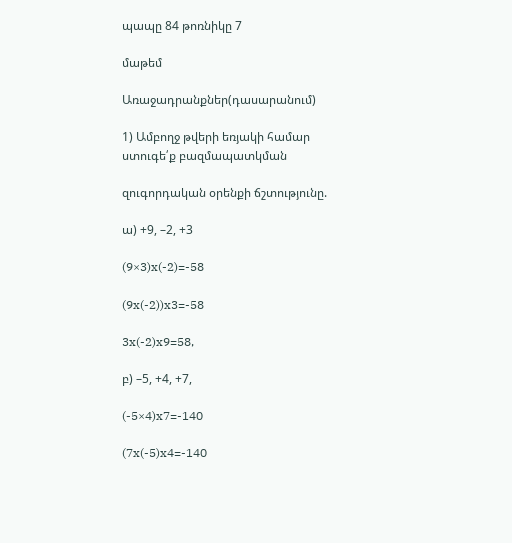պապը 84 թոռնիկը 7

մաթեմ

Առաջադրանքներ(դասարանում)

1) Ամբողջ թվերի եռյակի համար ստուգե՛ք բազմապատկման

զուգորդական օրենքի ճշտությունը.

ա) +9, –2, +3

(9×3)x(-2)=-58

(9x(-2))x3=-58

3x(-2)x9=58,

բ) –5, +4, +7,

(-5×4)x7=-140

(7x(-5)x4=-140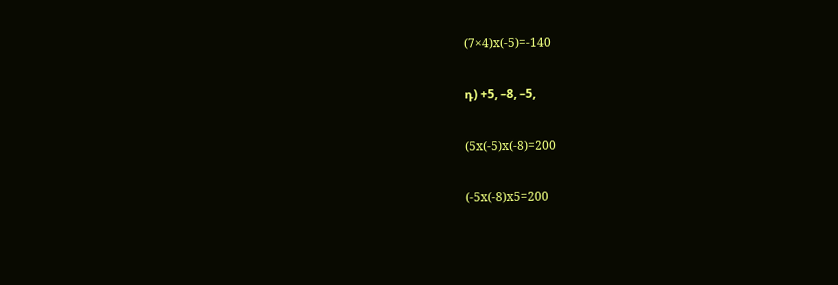(7×4)x(-5)=-140

դ) +5, –8, –5,

(5x(-5)x(-8)=200

(-5x(-8)x5=200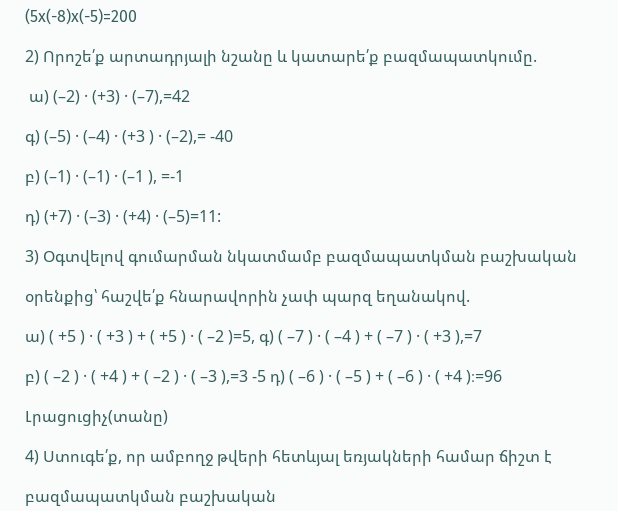(5x(-8)x(-5)=200

2) Որոշե՛ք արտադրյալի նշանը և կատարե՛ք բազմապատկումը.

 ա) (–2) · (+3) · (–7),=42

գ) (–5) · (–4) · (+3 ) · (–2),= -40

բ) (–1) · (–1) · (–1 ), =-1

դ) (+7) · (–3) · (+4) · (–5)=11:

3) Օգտվելով գումարման նկատմամբ բազմապատկման բաշխական

օրենքից՝ հաշվե՛ք հնարավորին չափ պարզ եղանակով.

ա) ( +5 ) · ( +3 ) + ( +5 ) · ( –2 )=5, գ) ( –7 ) · ( –4 ) + ( –7 ) · ( +3 ),=7

բ) ( –2 ) · ( +4 ) + ( –2 ) · ( –3 ),=3 -5 դ) ( –6 ) · ( –5 ) + ( –6 ) · ( +4 )։=96

Լրացուցիչ(տանը)

4) Ստուգե՛ք, որ ամբողջ թվերի հետևյալ եռյակների համար ճիշտ է

բազմապատկման բաշխական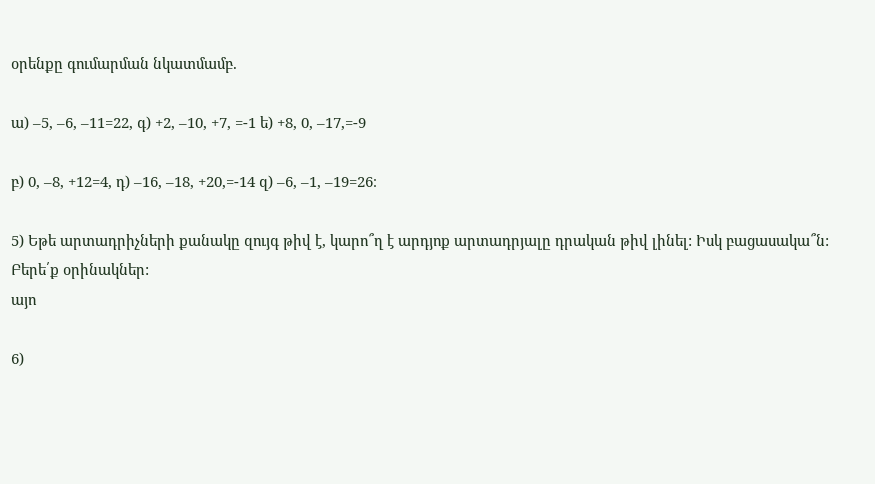օրենքը գումարման նկատմամբ.

ա) –5, –6, –11=22, գ) +2, –10, +7, =-1 ե) +8, 0, –17,=-9

բ) 0, –8, +12=4, դ) –16, –18, +20,=-14 զ) –6, –1, –19=26։

5) Եթե արտադրիչների քանակը զույգ թիվ է, կարո՞ղ է արդյոք արտադրյալը դրական թիվ լինել: Իսկ բացասակա՞ն: Բերե՛ք օրինակներ:
այո

6)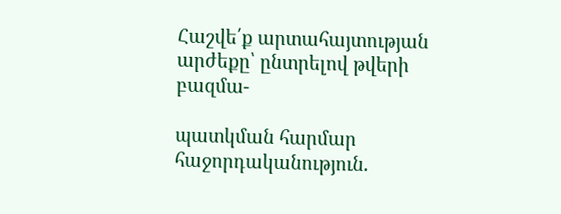Հաշվե՛ք արտահայտության արժեքը՝ ընտրելով թվերի բազմա-

պատկման հարմար հաջորդականություն.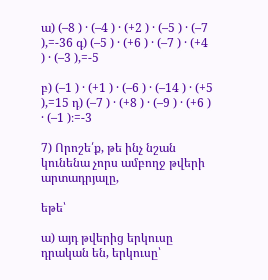ա) (–8 ) · (–4 ) · (+2 ) · (–5 ) · (–7 ),=-36 գ) (–5 ) · (+6 ) · (–7 ) · (+4 ) · (–3 ),=-5

բ) (–1 ) · (+1 ) · (–6 ) · (–14 ) · (+5 ),=15 դ) (–7 ) · (+8 ) · (–9 ) · (+6 ) · (–1 )։=-3

7) Որոշե՛ք, թե ինչ նշան կունենա չորս ամբողջ թվերի արտադրյալը,

եթե՝

ա) այդ թվերից երկուսը դրական են, երկուսը՝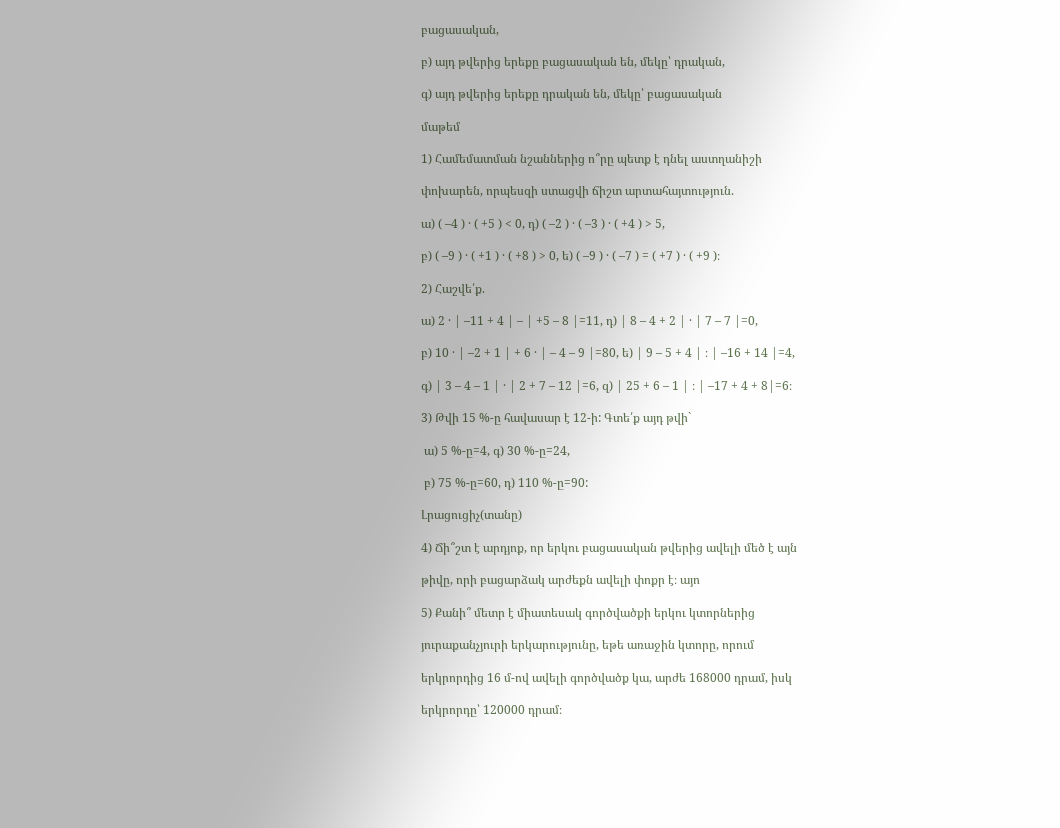բացասական,

բ) այդ թվերից երեքը բացասական են, մեկը՝ դրական,

գ) այդ թվերից երեքը դրական են, մեկը՝ բացասական

մաթեմ

1) Համեմատման նշաններից ո՞րը պետք է դնել աստղանիշի

փոխարեն, որպեսզի ստացվի ճիշտ արտահայտություն.

ա) ( –4 ) · ( +5 ) < 0, դ) ( –2 ) · ( –3 ) · ( +4 ) > 5,

բ) ( –9 ) · ( +1 ) · ( +8 ) > 0, ե) ( –9 ) · ( –7 ) = ( +7 ) · ( +9 )։

2) Հաշվե՛ք.

ա) 2 · | –11 + 4 | – | +5 – 8 |=11, դ) | 8 – 4 + 2 | · | 7 – 7 |=0,

բ) 10 · | –2 + 1 | + 6 · | – 4 – 9 |=80, ե) | 9 – 5 + 4 | ։ | –16 + 14 |=4,

գ) | 3 – 4 – 1 | · | 2 + 7 – 12 |=6, զ) | 25 + 6 – 1 | ։ | –17 + 4 + 8|=6։

3) Թվի 15 %-ը հավասար է 12-ի: Գտե՛ք այդ թվի`

 ա) 5 %-ը=4, գ) 30 %-ը=24,

 բ) 75 %-ը=60, դ) 110 %-ը=90:

Լրացուցիչ(տանը)

4) Ճի՞շտ է արդյոք, որ երկու բացասական թվերից ավելի մեծ է այն

թիվը, որի բացարձակ արժեքն ավելի փոքր է։ այո

5) Քանի՞ մետր է միատեսակ գործվածքի երկու կտորներից

յուրաքանչյուրի երկարությունը, եթե առաջին կտորը, որում

երկրորդից 16 մ-ով ավելի գործվածք կա, արժե 168000 դրամ, իսկ

երկրորդը՝ 120000 դրամ։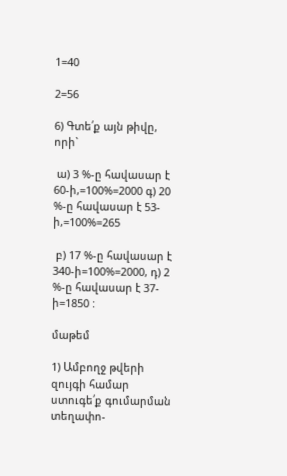1=40

2=56

6) Գտե՛ք այն թիվը, որի`

 ա) 3 %-ը հավասար է 60-ի,=100%=2000 գ) 20 %-ը հավասար է 53-ի,=100%=265

 բ) 17 %-ը հավասար է 340-ի=100%=2000, դ) 2 %-ը հավասար է 37-ի=1850 :

մաթեմ

1) Ամբողջ թվերի զույգի համար ստուգե՛ք գումարման տեղափո-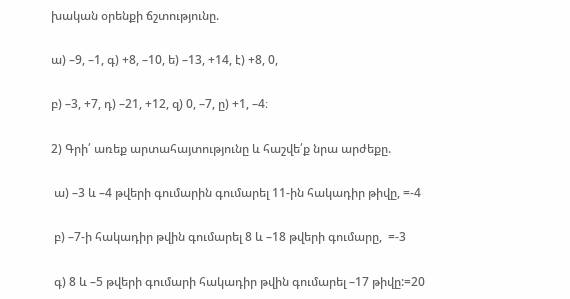խական օրենքի ճշտությունը.

ա) –9, –1, գ) +8, –10, ե) –13, +14, է) +8, 0,

բ) –3, +7, դ) –21, +12, զ) 0, –7, ը) +1, –4։

2) Գրի՛ առեք արտահայտությունը և հաշվե՛ք նրա արժեքը.

 ա) –3 և –4 թվերի գումարին գումարել 11-ին հակադիր թիվը, =-4

 բ) –7-ի հակադիր թվին գումարել 8 և –18 թվերի գումարը,  =-3

 գ) 8 և –5 թվերի գումարի հակադիր թվին գումարել –17 թիվը:=20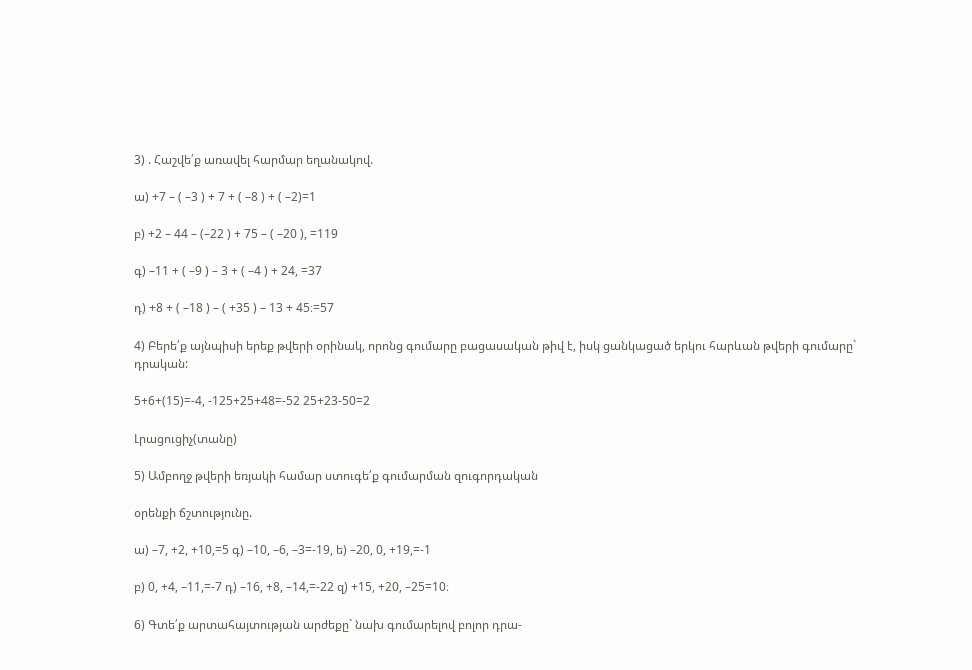3) . Հաշվե՛ք առավել հարմար եղանակով.

ա) +7 – ( –3 ) + 7 + ( –8 ) + ( –2)=1

բ) +2 – 44 – (–22 ) + 75 – ( –20 ), =119

գ) –11 + ( –9 ) – 3 + ( –4 ) + 24, =37

դ) +8 + ( –18 ) – ( +35 ) – 13 + 45։=57

4) Բերե՛ք այնպիսի երեք թվերի օրինակ, որոնց գումարը բացասական թիվ է, իսկ ցանկացած երկու հարևան թվերի գումարը` դրական:

5+6+(15)=-4, -125+25+48=-52 25+23-50=2

Լրացուցիչ(տանը)

5) Ամբողջ թվերի եռյակի համար ստուգե՛ք գումարման զուգորդական

օրենքի ճշտությունը.

ա) –7, +2, +10,=5 գ) –10, –6, –3=-19, ե) –20, 0, +19,=-1

բ) 0, +4, –11,=-7 դ) –16, +8, –14,=-22 զ) +15, +20, –25=10։

6) Գտե՛ք արտահայտության արժեքը` նախ գումարելով բոլոր դրա-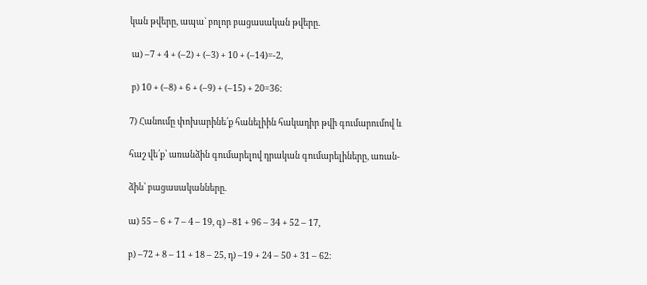կան թվերը, ապա` բոլոր բացասական թվերը.

 ա) –7 + 4 + (–2) + (–3) + 10 + (–14)=-2,

 բ) 10 + (–8) + 6 + (–9) + (–15) + 20=36:

7) Հանումը փոխարինե՛ք հանելիին հակադիր թվի գումարումով և

հաշ վե՛ք՝ առանձին գումարելով դրական գումարելիները, առան-

ձին՝ բացասականները.

ա) 55 – 6 + 7 – 4 – 19, գ) –81 + 96 – 34 + 52 – 17,

բ) –72 + 8 – 11 + 18 – 25, դ) –19 + 24 – 50 + 31 – 62։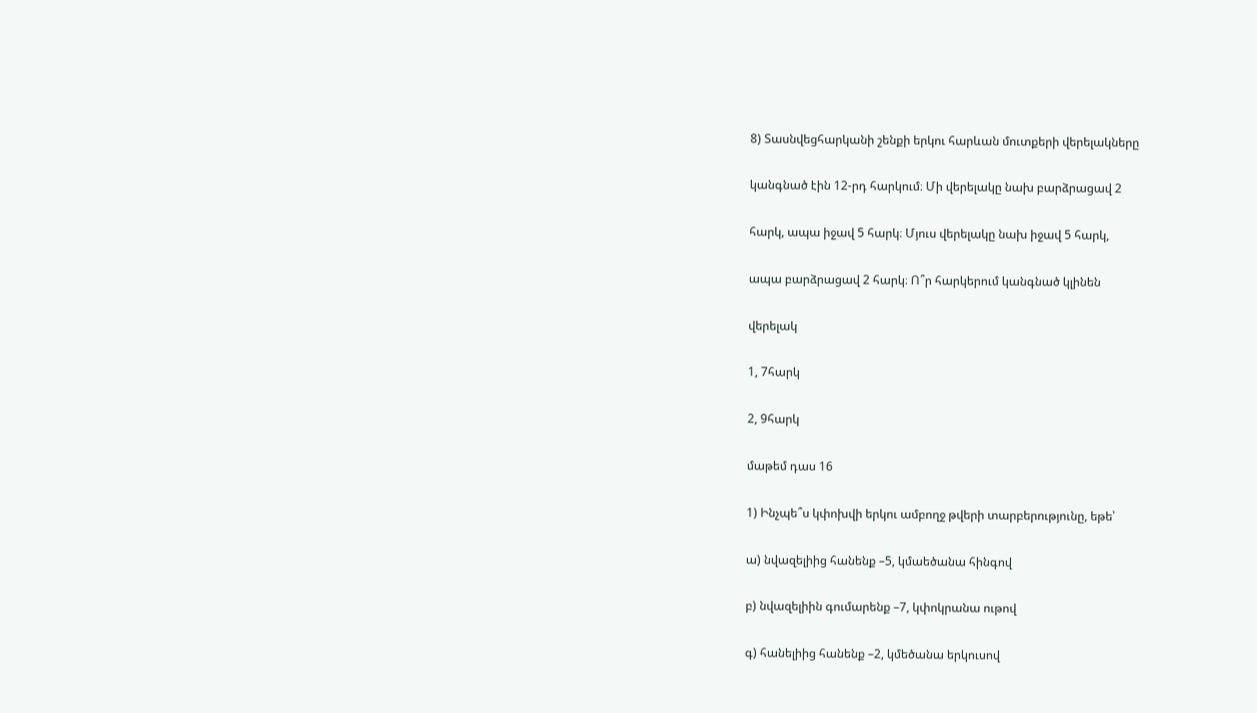8) Տասնվեցհարկանի շենքի երկու հարևան մուտքերի վերելակները

կանգնած էին 12-րդ հարկում։ Մի վերելակը նախ բարձրացավ 2

հարկ, ապա իջավ 5 հարկ։ Մյուս վերելակը նախ իջավ 5 հարկ,

ապա բարձրացավ 2 հարկ։ Ո՞ր հարկերում կանգնած կլինեն

վերելակ

1, 7հարկ

2, 9հարկ

մաթեմ դաս 16

1) Ինչպե՞ս կփոխվի երկու ամբողջ թվերի տարբերությունը, եթե՝

ա) նվազելիից հանենք –5, կմաեծանա հինգով

բ) նվազելիին գումարենք –7, կփոկրանա ութով

գ) հանելիից հանենք –2, կմեծանա երկուսով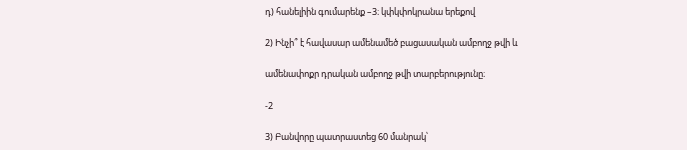դ) հանելիին գումարենք –3։ կփկփոկրանա երեքով

2) Ինչի՞ է հավասար ամենամեծ բացասական ամբողջ թվի և

ամենափոքր դրական ամբողջ թվի տարբերությունը։

-2

3) Բանվորը պատրաստեց 60 մանրակ՝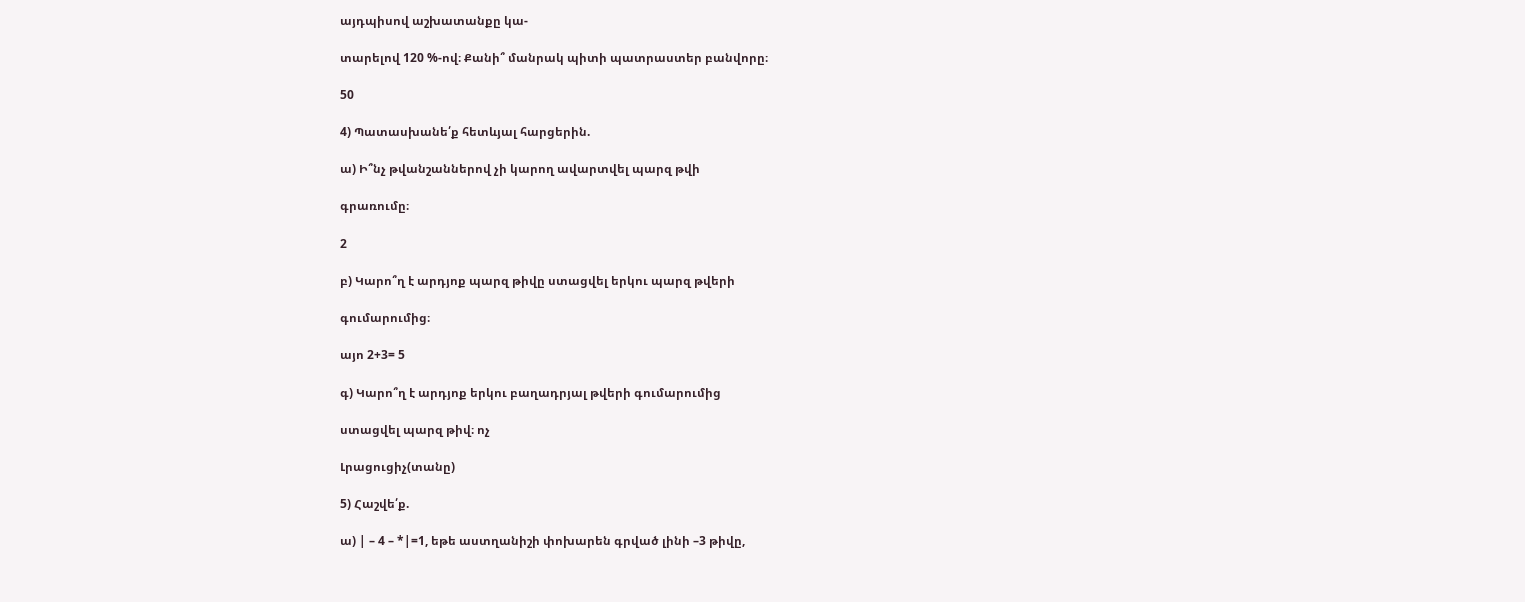այդպիսով աշխատանքը կա-

տարելով 120 %-ով։ Քանի՞ մանրակ պիտի պատրաստեր բանվորը։

50

4) Պատասխանե՛ք հետևյալ հարցերին.

ա) Ի՞նչ թվանշաններով չի կարող ավարտվել պարզ թվի

գրառումը։

2

բ) Կարո՞ղ է արդյոք պարզ թիվը ստացվել երկու պարզ թվերի

գումարումից։

այո 2+3= 5

գ) Կարո՞ղ է արդյոք երկու բաղադրյալ թվերի գումարումից

ստացվել պարզ թիվ։ ոչ

Լրացուցիչ(տանը)

5) Հաշվե՛ք.

ա) | – 4 – *|=1, եթե աստղանիշի փոխարեն գրված լինի –3 թիվը,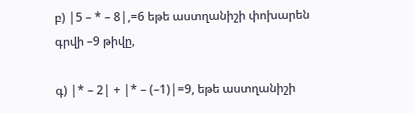բ) |5 – * – 8|,=6 եթե աստղանիշի փոխարեն գրվի –9 թիվը,

գ) |* – 2| + |* – (–1)|=9, եթե աստղանիշի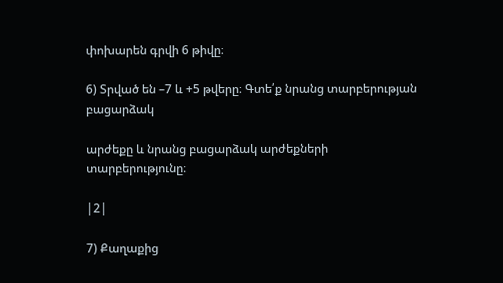փոխարեն գրվի 6 թիվը։

6) Տրված են –7 և +5 թվերը։ Գտե՛ք նրանց տարբերության բացարձակ

արժեքը և նրանց բացարձակ արժեքների տարբերությունը։

|2|

7) Քաղաքից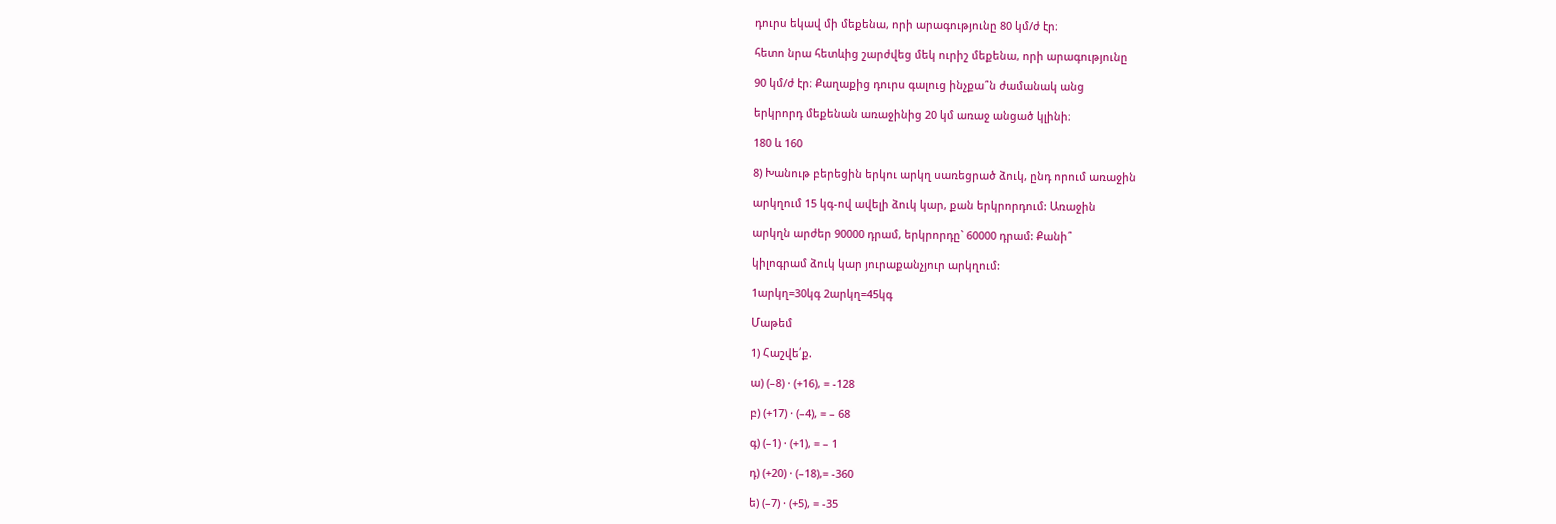դուրս եկավ մի մեքենա, որի արագությունը 80 կմ/ժ էր։

հետո նրա հետևից շարժվեց մեկ ուրիշ մեքենա, որի արագությունը

90 կմ/ժ էր։ Քաղաքից դուրս գալուց ինչքա՞ն ժամանակ անց

երկրորդ մեքենան առաջինից 20 կմ առաջ անցած կլինի։

180 և 160

8) Խանութ բերեցին երկու արկղ սառեցրած ձուկ, ընդ որում առաջին

արկղում 15 կգ-ով ավելի ձուկ կար, քան երկրորդում: Առաջին

արկղն արժեր 90000 դրամ, երկրորդը` 60000 դրամ: Քանի՞

կիլոգրամ ձուկ կար յուրաքանչյուր արկղում:

1արկղ=30կգ 2արկղ=45կգ

Մաթեմ

1) Հաշվե՛ք.

ա) (–8) · (+16), = -128

բ) (+17) · (–4), = – 68

գ) (–1) · (+1), = – 1

դ) (+20) · (–18),= -360

ե) (–7) · (+5), = -35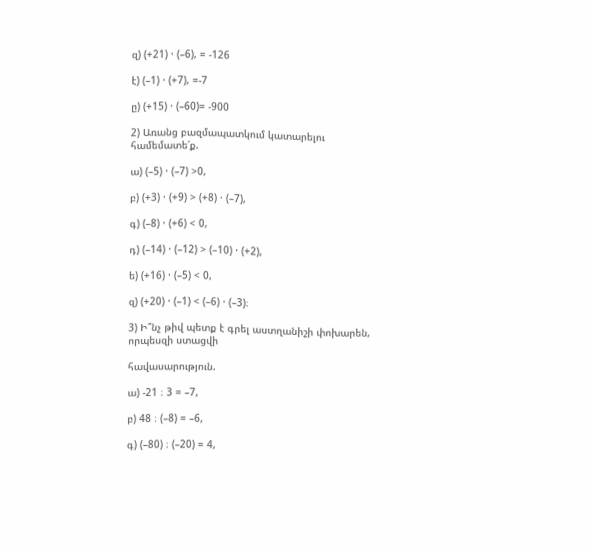զ) (+21) · (–6), = -126

է) (–1) · (+7), =-7

ը) (+15) · (–60)= -900

2) Առանց բազմապատկում կատարելու համեմատե՛ք.

ա) (–5) · (–7) >0,

բ) (+3) · (+9) > (+8) · (–7),

գ) (–8) · (+6) < 0,

դ) (–14) · (–12) > (–10) · (+2),

ե) (+16) · (–5) < 0,

զ) (+20) · (–1) < (–6) · (–3)։

3) Ի՞նչ թիվ պետք է գրել աստղանիշի փոխարեն, որպեսզի ստացվի

հավասարություն.

ա) -21 ։ 3 = –7,

բ) 48 ։ (–8) = –6,

գ) (–80) ։ (–20) = 4,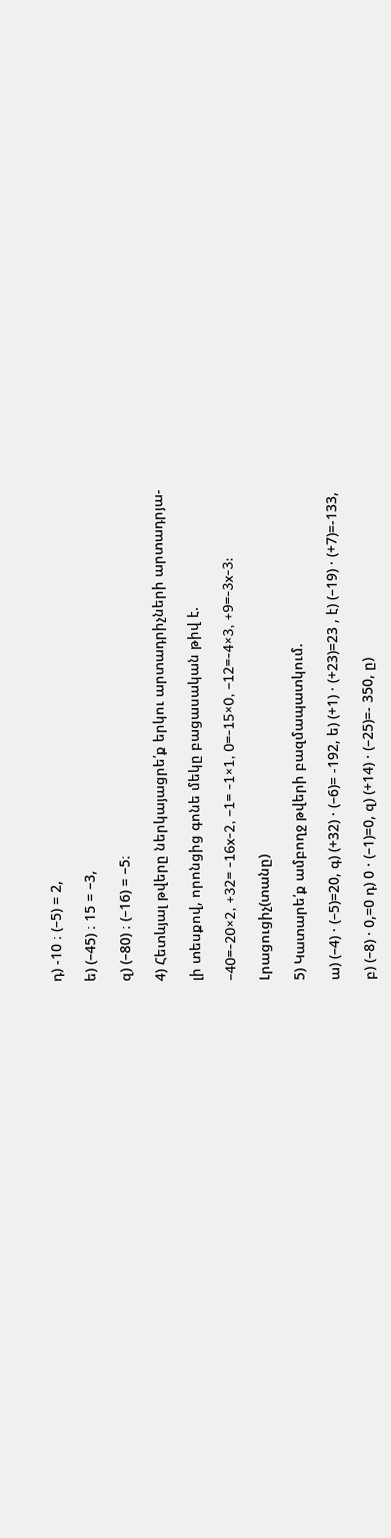դ) -10 ։ (–5) = 2,

ե) (–45) ։ 15 = –3,

զ) (–80) ։ (–16) = –5։

4) Հետևյալ թվերը ներկայացրե՛ք երկու արտադրիչների արտադրյա-

լի տեսքով, որոնցից գոնե մեկը բացասական թիվ է.

–40=-20×2, +32= -16x-2, –1= -1×1, 0=-15×0, –12=-4×3, +9=-3x-3:

Լրացուցիչ(տանը)

5) Կատարե՛ք ամբողջ թվերի բազմապատկում.

ա) (–4) · (–5)=20, գ) (+32) · (–6)= -192, ե) (+1) · (+23)=23 , է) (–19) · (+7)=-133,

բ) (–8) · 0,=0 դ) 0 · (–1)=0, զ) (+14) · (–25)=- 350, ը)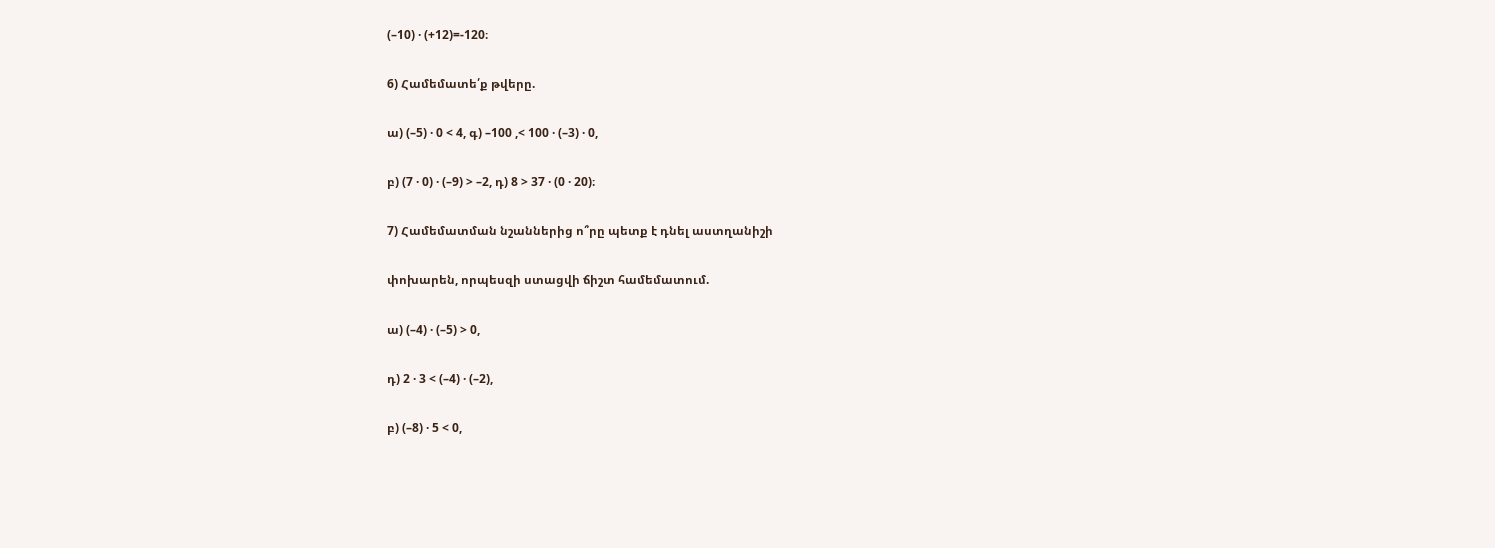(–10) · (+12)=-120։

6) Համեմատե՛ք թվերը.

ա) (–5) · 0 < 4, գ) –100 ,< 100 · (–3) · 0,

բ) (7 · 0) · (–9) > –2, դ) 8 > 37 · (0 · 20)։

7) Համեմատման նշաններից ո՞րը պետք է դնել աստղանիշի

փոխարեն, որպեսզի ստացվի ճիշտ համեմատում.

ա) (–4) · (–5) > 0,

դ) 2 · 3 < (–4) · (–2),

բ) (–8) · 5 < 0,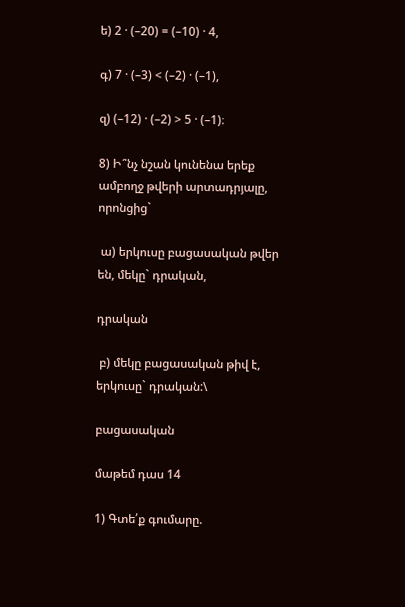ե) 2 · (–20) = (–10) · 4,

գ) 7 · (–3) < (–2) · (–1),

զ) (–12) · (–2) > 5 · (–1)։

8) Ի՞նչ նշան կունենա երեք ամբողջ թվերի արտադրյալը, որոնցից`

 ա) երկուսը բացասական թվեր են, մեկը` դրական,

դրական

 բ) մեկը բացասական թիվ է, երկուսը` դրական:\

բացասական

մաթեմ դաս 14

1) Գտե՛ք գումարը.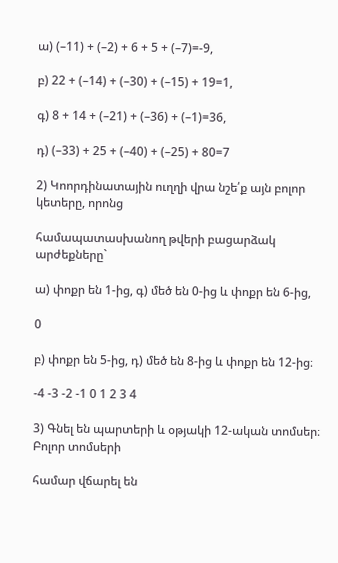ա) (–11) + (–2) + 6 + 5 + (–7)=-9,

բ) 22 + (–14) + (–30) + (–15) + 19=1,

գ) 8 + 14 + (–21) + (–36) + (–1)=36,

դ) (–33) + 25 + (–40) + (–25) + 80=7

2) Կոորդինատային ուղղի վրա նշե՛ք այն բոլոր կետերը, որոնց

համապատասխանող թվերի բացարձակ արժեքները`

ա) փոքր են 1-ից, գ) մեծ են 0-ից և փոքր են 6-ից,

0

բ) փոքր են 5-ից, դ) մեծ են 8-ից և փոքր են 12-ից։

-4 -3 -2 -1 0 1 2 3 4

3) Գնել են պարտերի և օթյակի 12-ական տոմսեր։ Բոլոր տոմսերի

համար վճարել են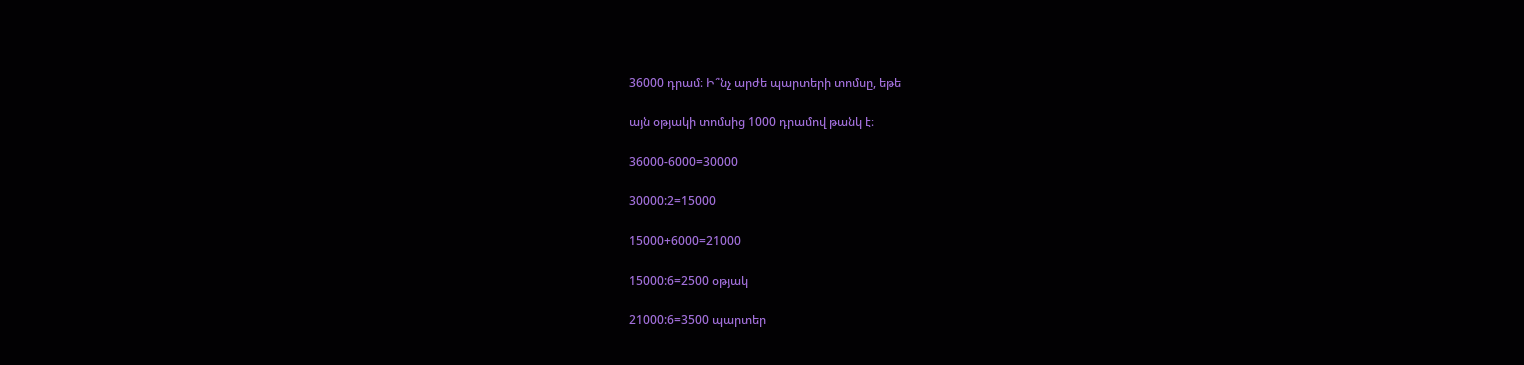36000 դրամ։ Ի՞նչ արժե պարտերի տոմսը, եթե

այն օթյակի տոմսից 1000 դրամով թանկ է։

36000-6000=30000

30000:2=15000

15000+6000=21000

15000:6=2500 օթյակ

21000:6=3500 պարտեր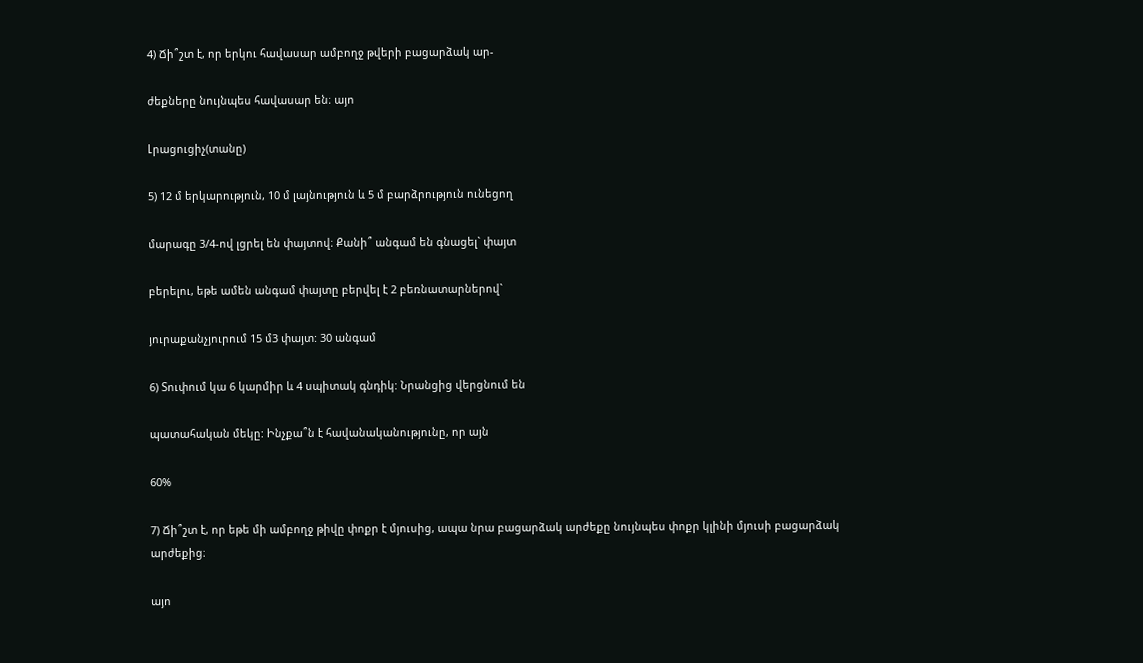4) Ճի՞շտ է, որ երկու հավասար ամբողջ թվերի բացարձակ ար-

ժեքները նույնպես հավասար են։ այո

Լրացուցիչ(տանը)

5) 12 մ երկարություն, 10 մ լայնություն և 5 մ բարձրություն ունեցող

մարագը 3/4-ով լցրել են փայտով։ Քանի՞ անգամ են գնացել` փայտ

բերելու, եթե ամեն անգամ փայտը բերվել է 2 բեռնատարներով`

յուրաքանչյուրում 15 մ3 փայտ: 30 անգամ

6) Տուփում կա 6 կարմիր և 4 սպիտակ գնդիկ: Նրանցից վերցնում են

պատահական մեկը: Ինչքա՞ն է հավանականությունը, որ այն

60%

7) Ճի՞շտ է, որ եթե մի ամբողջ թիվը փոքր է մյուսից, ապա նրա բացարձակ արժեքը նույնպես փոքր կլինի մյուսի բացարձակ արժեքից։

այո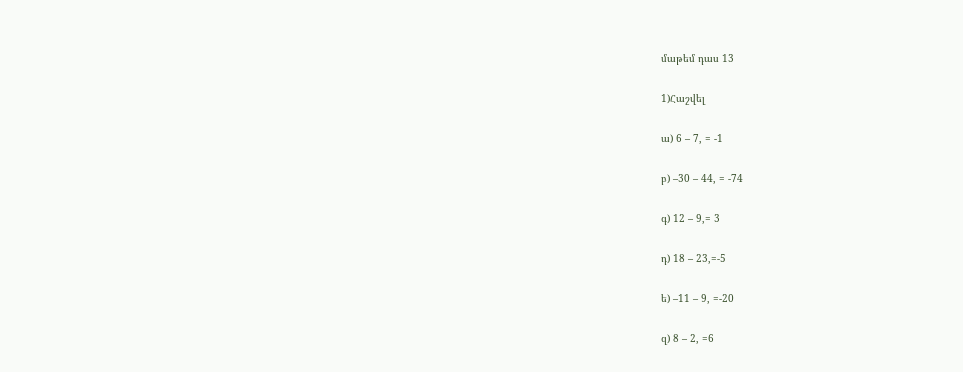մաթեմ դաս 13

1)Հաշվել

ա) 6 – 7, = -1

բ) –30 – 44, = -74

գ) 12 – 9,= 3

դ) 18 – 23,=-5

ե) –11 – 9, =-20

զ) 8 – 2, =6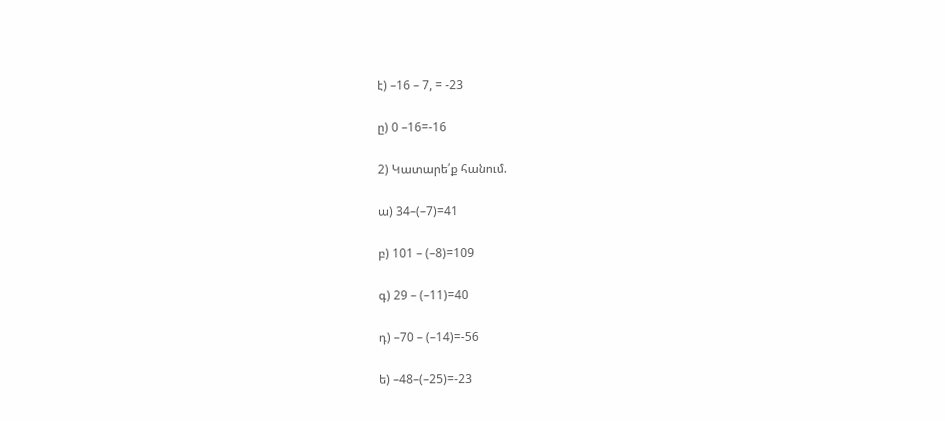է) –16 – 7, = -23

ը) 0 –16=-16

2) Կատարե՛ք հանում.

ա) 34–(–7)=41

բ) 101 – (–8)=109

գ) 29 – (–11)=40

դ) –70 – (–14)=-56

ե) –48–(–25)=-23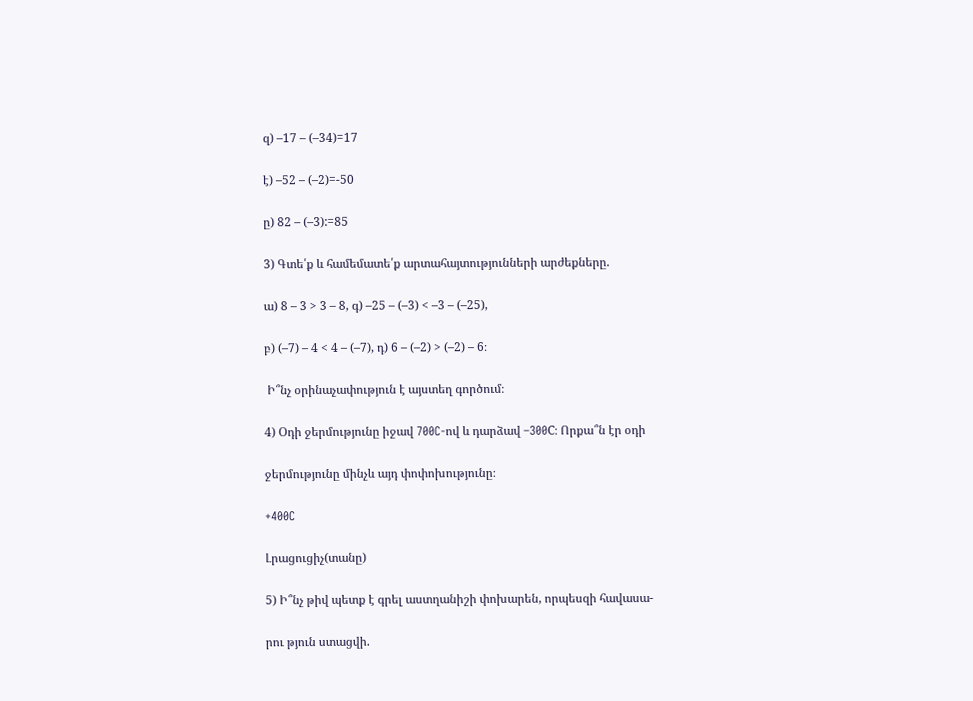զ) –17 – (–34)=17

է) –52 – (–2)=-50

ը) 82 – (–3):=85

3) Գտե՛ք և համեմատե՛ք արտահայտությունների արժեքները.

ա) 8 – 3 > 3 – 8, գ) –25 – (–3) < –3 – (–25),

բ) (–7) – 4 < 4 – (–7), դ) 6 – (–2) > (–2) – 6։

 Ի՞նչ օրինաչափություն է այստեղ գործում։

4) Օդի ջերմությունը իջավ 700C-ով և դարձավ –300C։ Որքա՞ն էր օդի

ջերմությունը մինչև այդ փոփոխությունը։

+400C

Լրացուցիչ(տանը)

5) Ի՞նչ թիվ պետք է գրել աստղանիշի փոխարեն, որպեսզի հավասա-

րու թյուն ստացվի.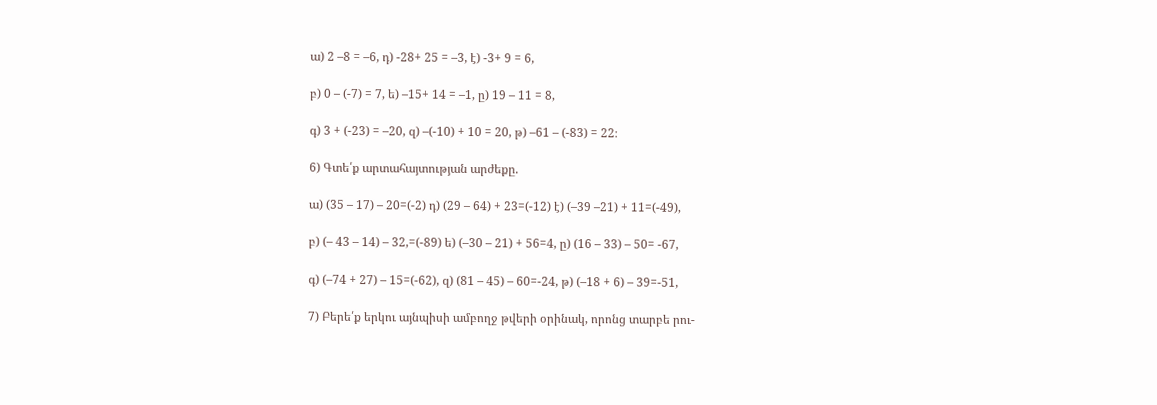ա) 2 –8 = –6, դ) -28+ 25 = –3, է) -3+ 9 = 6,

բ) 0 – (-7) = 7, ե) –15+ 14 = –1, ը) 19 – 11 = 8,

գ) 3 + (-23) = –20, զ) –(-10) + 10 = 20, թ) –61 – (-83) = 22։

6) Գտե՛ք արտահայտության արժեքը.

ա) (35 – 17) – 20=(-2) դ) (29 – 64) + 23=(-12) է) (–39 –21) + 11=(-49),

բ) (– 43 – 14) – 32,=(-89) ե) (–30 – 21) + 56=4, ը) (16 – 33) – 50= -67,

գ) (–74 + 27) – 15=(-62), զ) (81 – 45) – 60=-24, թ) (–18 + 6) – 39=-51,

7) Բերե՛ք երկու այնպիսի ամբողջ թվերի օրինակ, որոնց տարբե րու-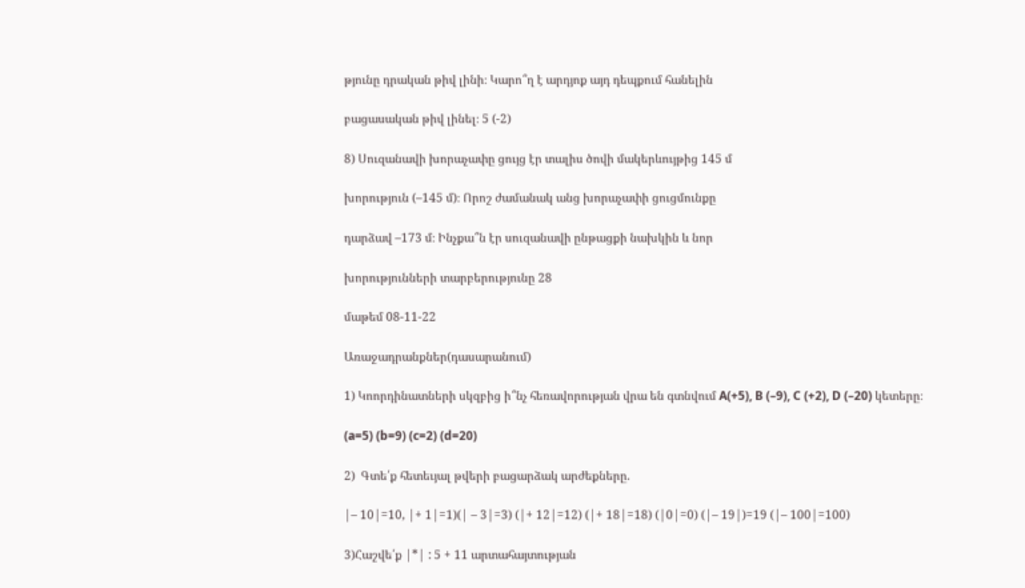թյունը դրական թիվ լինի։ Կարո՞ղ է արդյոք այդ դեպքում հանելին

բացասական թիվ լինել։ 5 (-2)

8) Սուզանավի խորաչափը ցույց էր տալիս ծովի մակերևույթից 145 մ

խորություն (–145 մ)։ Որոշ ժամանակ անց խորաչափի ցուցմունքը

դարձավ –173 մ։ Ինչքա՞ն էր սուզանավի ընթացքի նախկին և նոր

խորությունների տարբերությունը 28

մաթեմ 08-11-22

Առաջադրանքներ(դասարանում)

1) Կոորդինատների սկզբից ի՞նչ հեռավորության վրա են գտնվում A(+5), B (–9), C (+2), D (–20) կետերը։

(a=5) (b=9) (c=2) (d=20)

2)  Գտե՛ք հետեւյալ թվերի բացարձակ արժեքները.

|– 10|=10, |+ 1|=1)(| – 3|=3) (|+ 12|=12) (|+ 18|=18) (|0|=0) (|– 19|)=19 (|– 100|=100)

3)Հաշվե՛ք |*| : 5 + 11 արտահայտության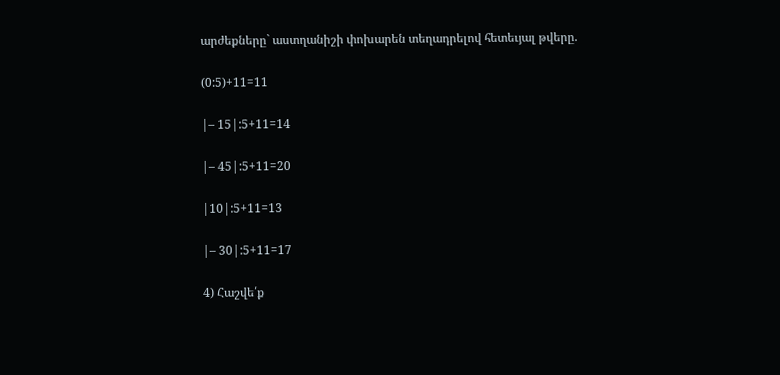արժեքները` աստղանիշի փոխարեն տեղադրելով հետեւյալ թվերը.

(0:5)+11=11

|– 15|:5+11=14

|– 45|:5+11=20

|10|:5+11=13

|– 30|:5+11=17

4) Հաշվե՛ք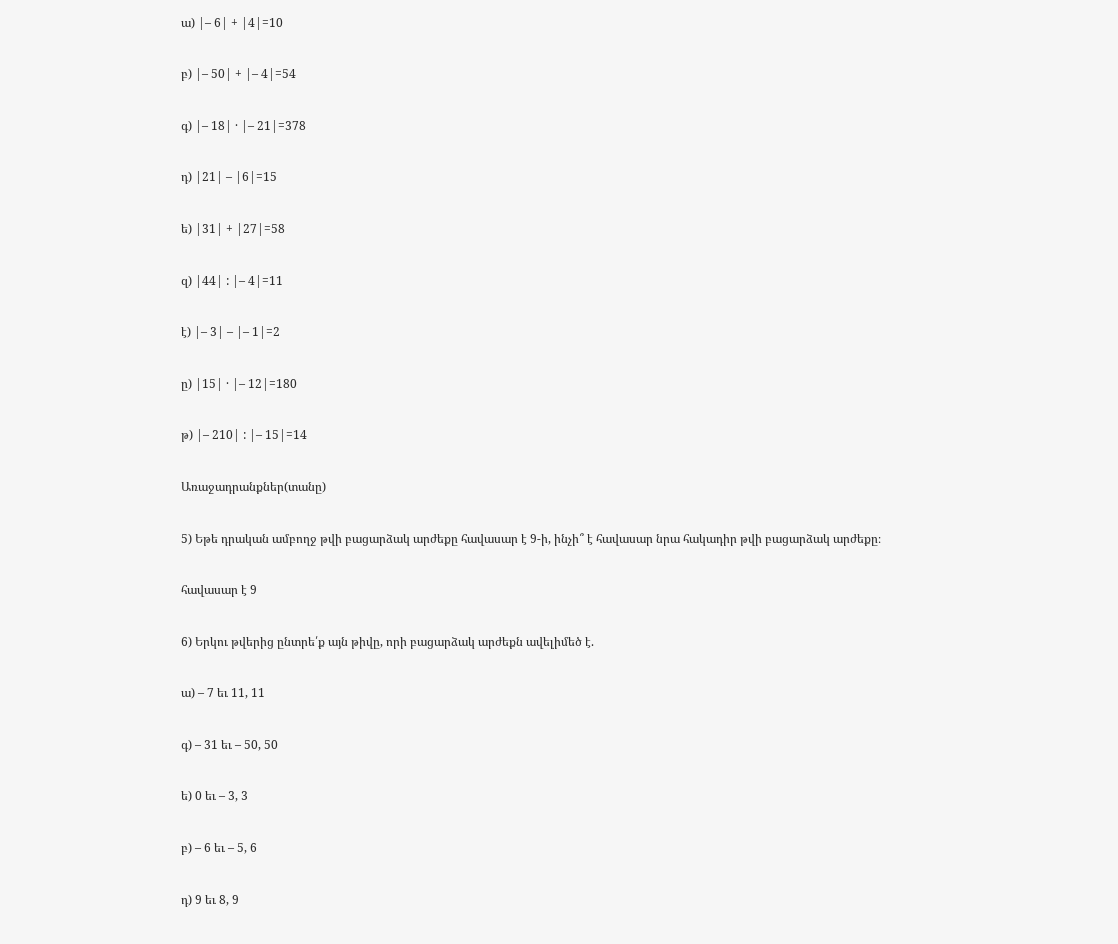ա) |– 6| + |4|=10

բ) |– 50| + |– 4|=54

գ) |– 18| · |– 21|=378

դ) |21| – |6|=15

ե) |31| + |27|=58

զ) |44| : |– 4|=11

է) |– 3| – |– 1|=2

ը) |15| · |– 12|=180

թ) |– 210| : |– 15|=14

Առաջադրանքներ(տանը)

5) Եթե դրական ամբողջ թվի բացարձակ արժեքը հավասար է 9-ի, ինչի՞ է հավասար նրա հակադիր թվի բացարձակ արժեքը։

հավասար է 9

6) Երկու թվերից ընտրե՛ք այն թիվը, որի բացարձակ արժեքն ավելիմեծ է.

ա) – 7 եւ 11, 11

գ) – 31 եւ – 50, 50

ե) 0 եւ – 3, 3

բ) – 6 եւ – 5, 6

դ) 9 եւ 8, 9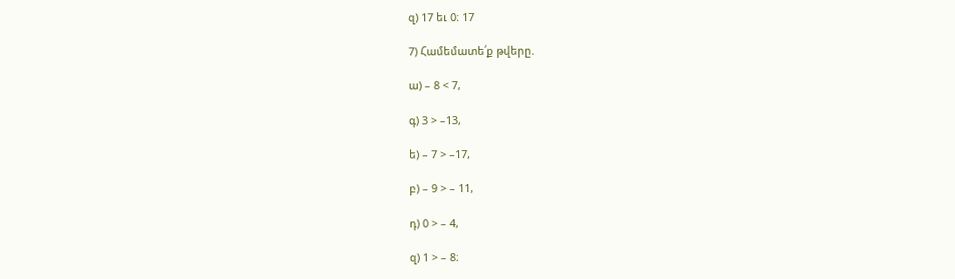զ) 17 եւ 0։ 17

7) Համեմատե՛ք թվերը.

ա) – 8 < 7,

գ) 3 > –13,

ե) – 7 > –17,

բ) – 9 > – 11,

դ) 0 > – 4,

զ) 1 > – 8։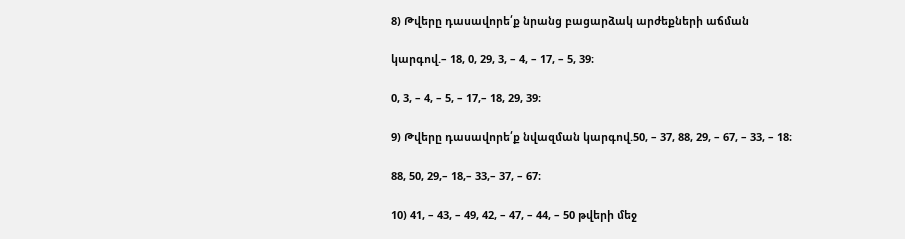8) Թվերը դասավորե՛ք նրանց բացարձակ արժեքների աճման

կարգով.– 18, 0, 29, 3, – 4, – 17, – 5, 39։

0, 3, – 4, – 5, – 17,– 18, 29, 39։

9) Թվերը դասավորե՛ք նվազման կարգով.50, – 37, 88, 29, – 67, – 33, – 18։

88, 50, 29,– 18,– 33,– 37, – 67։

10) 41, – 43, – 49, 42, – 47, – 44, – 50 թվերի մեջ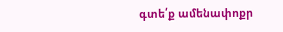գտե՛ք ամենափոքր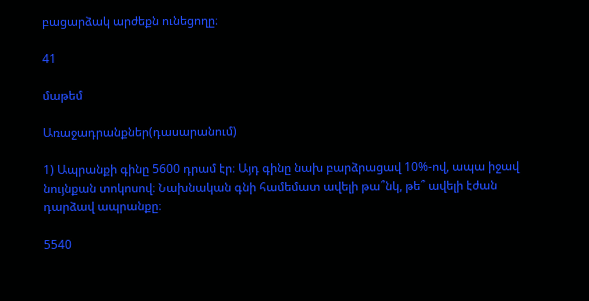բացարձակ արժեքն ունեցողը։

41

մաթեմ

Առաջադրանքներ(դասարանում)

1) Ապրանքի գինը 5600 դրամ էր։ Այդ գինը նախ բարձրացավ 10%-ով, ապա իջավ նույնքան տոկոսով։ Նախնական գնի համեմատ ավելի թա՞նկ, թե՞ ավելի էժան դարձավ ապրանքը։

5540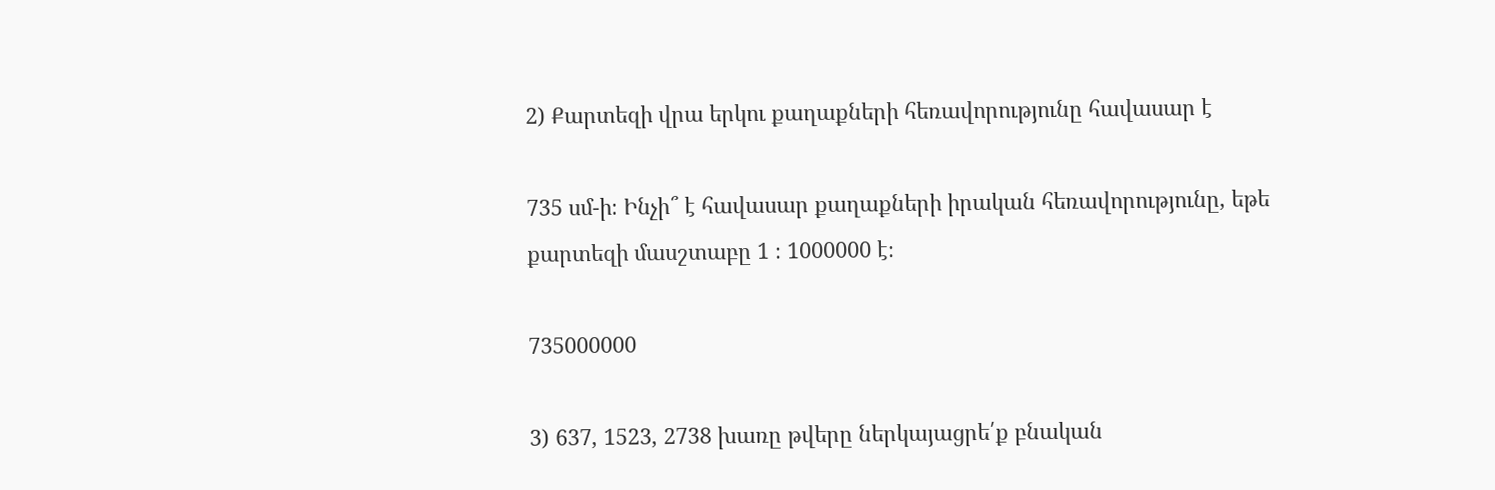2) Քարտեզի վրա երկու քաղաքների հեռավորությունը հավասար է

735 սմ-ի։ Ինչի՞ է հավասար քաղաքների իրական հեռավորությունը, եթե քարտեզի մասշտաբը 1 ։ 1000000 է։

735000000

3) 637, 1523, 2738 խառը թվերը ներկայացրե՛ք բնական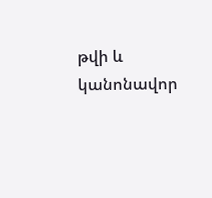թվի և կանոնավոր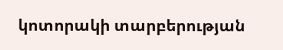կոտորակի տարբերության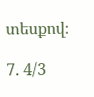տեսքով։

7. 4/3